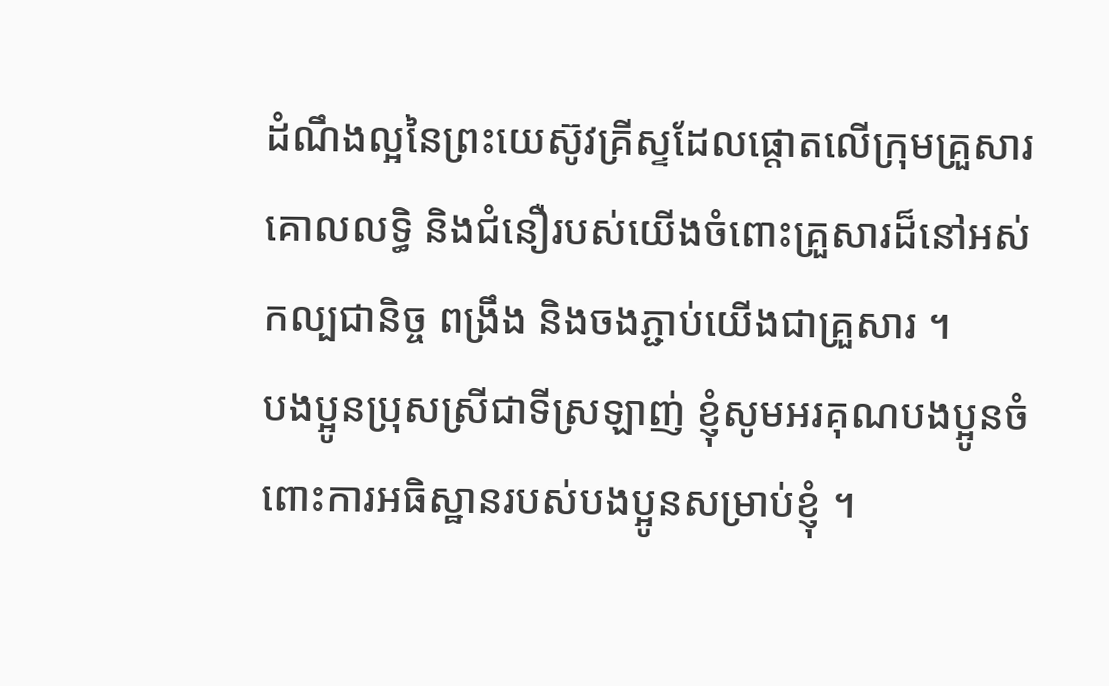ដំណឹងល្អនៃព្រះយេស៊ូវគ្រីស្ទដែលផ្ដោតលើក្រុមគ្រួសារ
គោលលទ្ធិ និងជំនឿរបស់យើងចំពោះគ្រួសារដ៏នៅអស់កល្បជានិច្ច ពង្រឹង និងចងភ្ជាប់យើងជាគ្រួសារ ។
បងប្អូនប្រុសស្រីជាទីស្រឡាញ់ ខ្ញុំសូមអរគុណបងប្អូនចំពោះការអធិស្ឋានរបស់បងប្អូនសម្រាប់ខ្ញុំ ។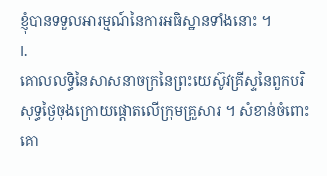ខ្ញុំបានទទួលអារម្មណ៍នៃការអធិស្ឋានទាំងនោះ ។
I.
គោលលទ្ធិនៃសាសនាចក្រនៃព្រះយេស៊ូវគ្រីស្ទនៃពួកបរិសុទ្ធថ្ងៃចុងក្រោយផ្ដោតលើក្រុមគ្រួសារ ។ សំខាន់ចំពោះគោ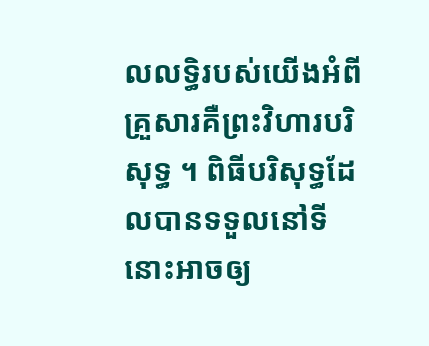លលទ្ធិរបស់យើងអំពីគ្រួសារគឺព្រះវិហារបរិសុទ្ធ ។ ពិធីបរិសុទ្ធដែលបានទទួលនៅទីនោះអាចឲ្យ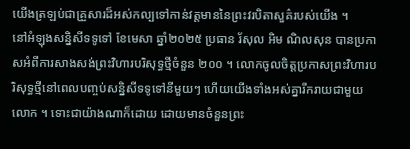យើងត្រឡប់ជាគ្រួសារដ៏អស់កល្បទៅកាន់វត្តមាននៃព្រះវរបិតាសួគ៌របស់យើង ។
នៅអំឡុងសន្និសីទទូទៅ ខែមេសា ឆ្នាំ២០២៥ ប្រធាន រ័សុល អិម ណិលសុន បានប្រកាសអំពីការសាងសង់ព្រះវិហារបរិសុទ្ធថ្មីចំនួន ២០០ ។ លោកចូលចិត្តប្រកាសព្រះវិហារបរិសុទ្ធថ្មីនៅពេលបញ្ចប់សន្និសីទទូទៅនីមួយៗ ហើយយើងទាំងអស់គ្នារីករាយជាមួយលោក ។ ទោះជាយ៉ាងណាក៏ដោយ ដោយមានចំនួនព្រះ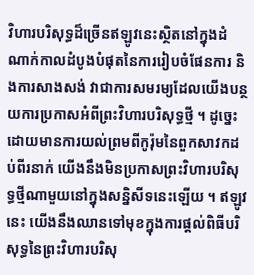វិហារបរិសុទ្ធដ៏ច្រើនឥឡូវនេះស្ថិតនៅក្នុងដំណាក់កាលដំបូងបំផុតនៃការរៀបចំផែនការ និងការសាងសង់ វាជាការសមរម្យដែលយើងបន្ថយការប្រកាសអំពីព្រះវិហារបរិសុទ្ធថ្មី ។ ដូច្នេះ ដោយមានការយល់ព្រមពីកូរ៉ុមនៃពួកសាវកដប់ពីរនាក់ យើងនឹងមិនប្រកាសព្រះវិហារបរិសុទ្ធថ្មីណាមួយនៅក្នុងសន្និសីទនេះឡើយ ។ ឥឡូវនេះ យើងនឹងឈានទៅមុខក្នុងការផ្តល់ពិធីបរិសុទ្ធនៃព្រះវិហារបរិសុ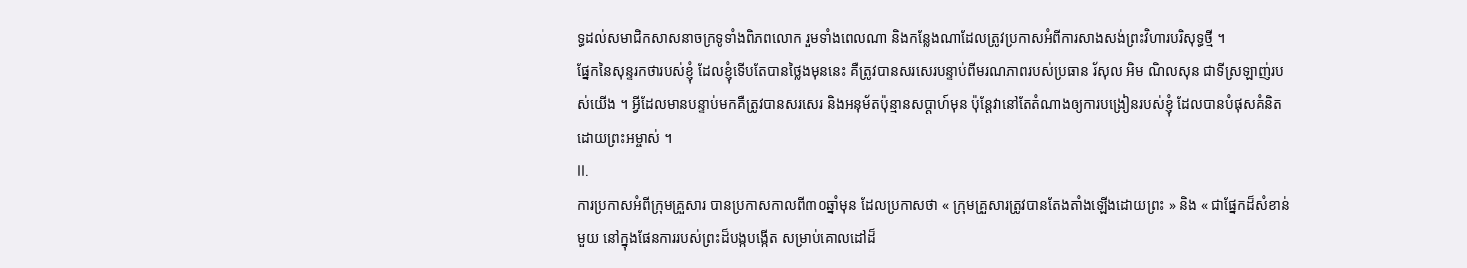ទ្ធដល់សមាជិកសាសនាចក្រទូទាំងពិភពលោក រួមទាំងពេលណា និងកន្លែងណាដែលត្រូវប្រកាសអំពីការសាងសង់ព្រះវិហារបរិសុទ្ធថ្មី ។
ផ្នែកនៃសុន្ទរកថារបស់ខ្ញុំ ដែលខ្ញុំទើបតែបានថ្លៃងមុននេះ គឺត្រូវបានសរសេរបន្ទាប់ពីមរណភាពរបស់ប្រធាន រ័សុល អិម ណិលសុន ជាទីស្រឡាញ់របស់យើង ។ អ្វីដែលមានបន្ទាប់មកគឺត្រូវបានសរសេរ និងអនុម័តប៉ុន្មានសប្តាហ៍មុន ប៉ុន្តែវានៅតែតំណាងឲ្យការបង្រៀនរបស់ខ្ញុំ ដែលបានបំផុសគំនិតដោយព្រះអម្ចាស់ ។
II.
ការប្រកាសអំពីក្រុមគ្រួសារ បានប្រកាសកាលពី៣០ឆ្នាំមុន ដែលប្រកាសថា « ក្រុមគ្រួសារត្រូវបានតែងតាំងឡើងដោយព្រះ » និង « ជាផ្នែកដ៏សំខាន់មួយ នៅក្នុងផែនការរបស់ព្រះដ៏បង្កបង្កើត សម្រាប់គោលដៅដ៏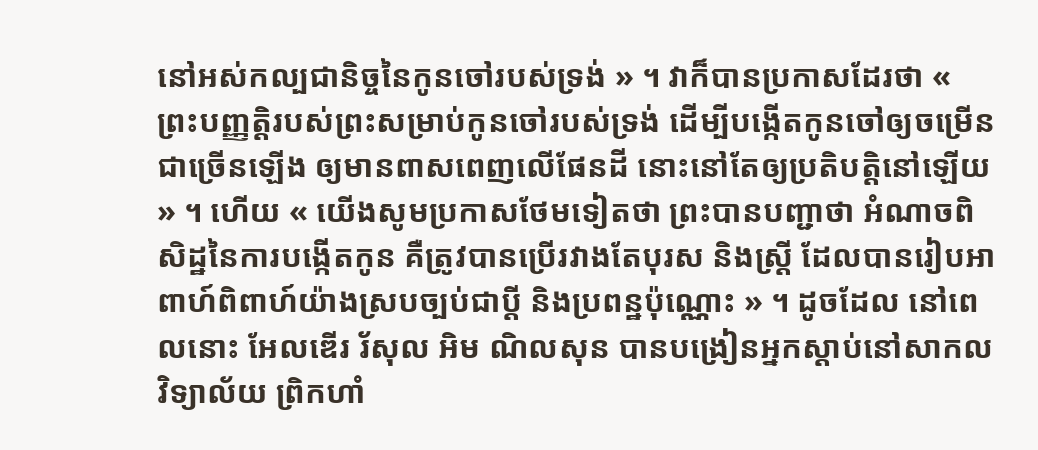នៅអស់កល្បជានិច្ចនៃកូនចៅរបស់ទ្រង់ » ។ វាក៏បានប្រកាសដែរថា « ព្រះបញ្ញត្តិរបស់ព្រះសម្រាប់កូនចៅរបស់ទ្រង់ ដើម្បីបង្កើតកូនចៅឲ្យចម្រើនជាច្រើនឡើង ឲ្យមានពាសពេញលើផែនដី នោះនៅតែឲ្យប្រតិបត្តិនៅឡើយ » ។ ហើយ « យើងសូមប្រកាសថែមទៀតថា ព្រះបានបញ្ជាថា អំណាចពិសិដ្ឋនៃការបង្កើតកូន គឺត្រូវបានប្រើរវាងតែបុរស និងស្ត្រី ដែលបានរៀបអាពាហ៍ពិពាហ៍យ៉ាងស្របច្បប់ជាប្តី និងប្រពន្ឋប៉ុណ្ណោះ » ។ ដូចដែល នៅពេលនោះ អែលឌើរ រ័សុល អិម ណិលសុន បានបង្រៀនអ្នកស្ដាប់នៅសាកលវិទ្យាល័យ ព្រិកហាំ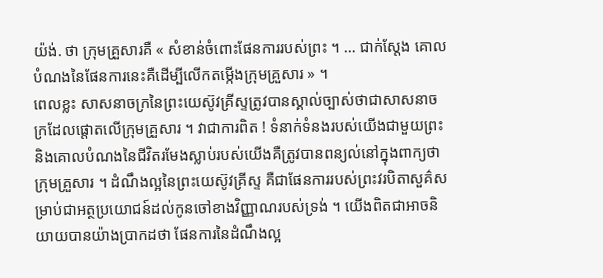យ៉ង់. ថា ក្រុមគ្រួសារគឺ « សំខាន់ចំពោះផែនការរបស់ព្រះ ។ … ជាក់ស្តែង គោលបំណងនៃផែនការនេះគឺដើម្បីលើកតម្កើងក្រុមគ្រួសារ » ។
ពេលខ្លះ សាសនាចក្រនៃព្រះយេស៊ូវគ្រីស្ទត្រូវបានស្គាល់ច្បាស់ថាជាសាសនាចក្រដែលផ្ដោតលើក្រុមគ្រួសារ ។ វាជាការពិត ! ទំនាក់ទំនងរបស់យើងជាមួយព្រះ និងគោលបំណងនៃជីវិតរមែងស្លាប់របស់យើងគឺត្រូវបានពន្យល់នៅក្នុងពាក្យថា ក្រុមគ្រួសារ ។ ដំណឹងល្អនៃព្រះយេស៊ូវគ្រីស្ទ គឺជាផែនការរបស់ព្រះវរបិតាសួគ៌សម្រាប់ជាអត្ថប្រយោជន៍ដល់កូនចៅខាងវិញ្ញាណរបស់ទ្រង់ ។ យើងពិតជាអាចនិយាយបានយ៉ាងប្រាកដថា ផែនការនៃដំណឹងល្អ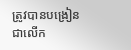ត្រូវបានបង្រៀនជាលើក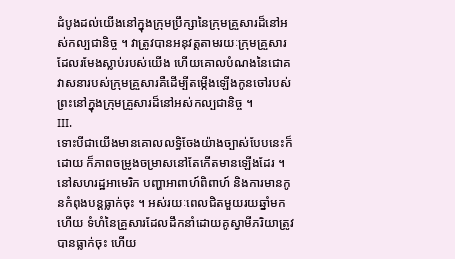ដំបូងដល់យើងនៅក្នុងក្រុមប្រឹក្សានៃក្រុមគ្រួសារដ៏នៅអស់កល្បជានិច្ច ។ វាត្រូវបានអនុវត្តតាមរយៈក្រុមគ្រួសារដែលរមែងស្លាប់របស់យើង ហើយគោលបំណងនៃជោគវាសនារបស់ក្រុមគ្រួសារគឺដើម្បីតម្កើងឡើងកូនចៅរបស់ព្រះនៅក្នុងក្រុមគ្រួសារដ៏នៅអស់កល្បជានិច្ច ។
III.
ទោះបីជាយើងមានគោលលទ្ធិចែងយ៉ាងច្បាស់បែបនេះក៏ដោយ ក៏ភាពចម្រូងចម្រាសនៅតែកើតមានឡើងដែរ ។ នៅសហរដ្ឋអាមេរិក បញ្ហាអាពាហ៍ពិពាហ៍ និងការមានកូនកំពុងបន្ដធ្លាក់ចុះ ។ អស់រយៈពេលជិតមួយរយឆ្នាំមកហើយ ទំហំនៃគ្រួសារដែលដឹកនាំដោយគូស្វាមីភរិយាត្រូវបានធ្លាក់ចុះ ហើយ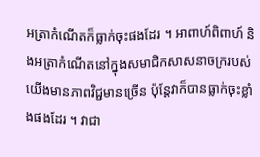អត្រាកំណើតក៏ធ្លាក់ចុះផងដែរ ។ អាពាហ៍ពិពាហ៍ និងអត្រាកំណើតនៅក្នុងសមាជិកសាសនាចក្ររបស់យើងមានភាពវិជ្ជមានច្រើន ប៉ុន្តែវាក៏បានធ្លាក់ចុះខ្លាំងផងដែរ ។ វាជា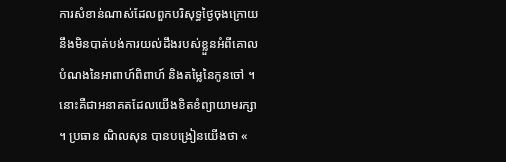ការសំខាន់ណាស់ដែលពួកបរិសុទ្ធថ្ងៃចុងក្រោយនឹងមិនបាត់បង់ការយល់ដឹងរបស់ខ្លួនអំពីគោលបំណងនៃអាពាហ៍ពិពាហ៍ និងតម្លៃនៃកូនចៅ ។ នោះគឺជាអនាគតដែលយើងខិតខំព្យាយាមរក្សា ។ ប្រធាន ណិលសុន បានបង្រៀនយើងថា «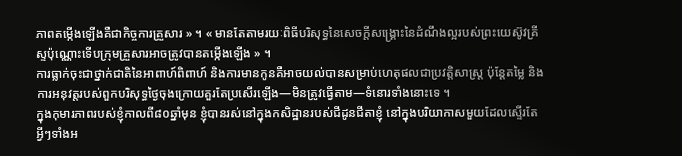ភាពតម្កើងឡើងគឺជាកិច្ចការគ្រួសារ » ។ « មានតែតាមរយៈពិធីបរិសុទ្ធនៃសេចក្តីសង្គ្រោះនៃដំណឹងល្អរបស់ព្រះយេស៊ូវគ្រីស្ទប៉ុណ្ណោះទើបក្រុមគ្រួសារអាចត្រូវបានតម្កើងឡើង » ។
ការធ្លាក់ចុះជាថ្នាក់ជាតិនៃអាពាហ៍ពិពាហ៍ និងការមានកូនគឺអាចយល់បានសម្រាប់ហេតុផលជាប្រវត្តិសាស្ត្រ ប៉ុន្តែតម្លៃ និងការអនុវត្តរបស់ពួកបរិសុទ្ធថ្ងៃចុងក្រោយគួរតែប្រសើរឡើង—មិនត្រូវធ្វើតាម—ទំនោរទាំងនោះទេ ។
ក្នុងកុមារភាពរបស់ខ្ញុំកាលពី៨០ឆ្នាំមុន ខ្ញុំបានរស់នៅក្នុងកសិដ្ឋានរបស់ជីដូនជីតាខ្ញុំ នៅក្នុងបរិយាកាសមួយដែលស្ទើរតែអ្វីៗទាំងអ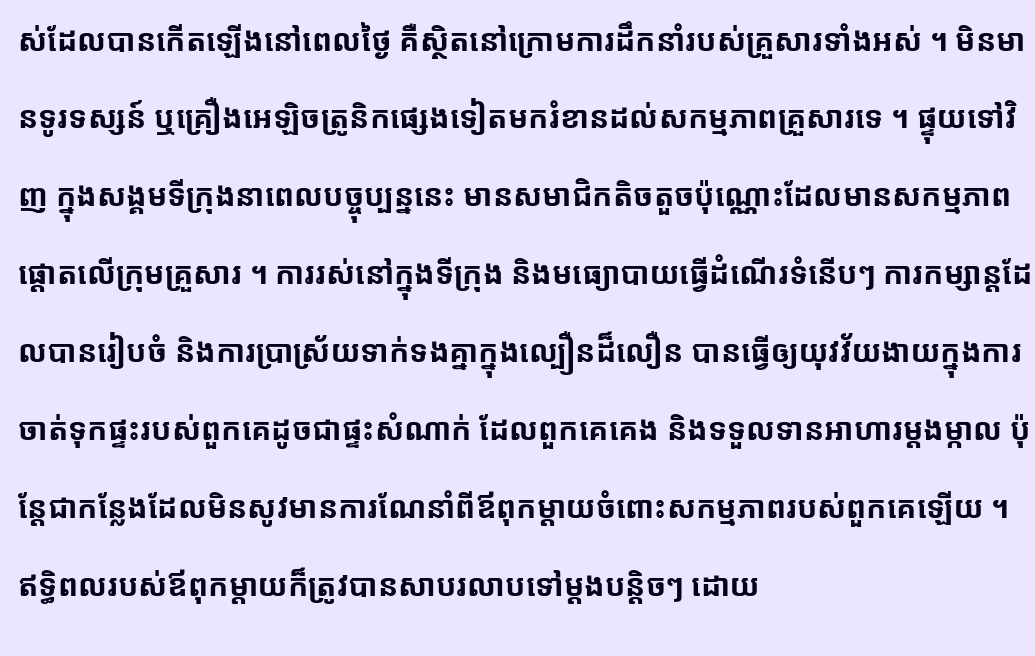ស់ដែលបានកើតឡើងនៅពេលថ្ងៃ គឺស្ថិតនៅក្រោមការដឹកនាំរបស់គ្រួសារទាំងអស់ ។ មិនមានទូរទស្សន៍ ឬគ្រឿងអេឡិចត្រូនិកផ្សេងទៀតមករំខានដល់សកម្មភាពគ្រួសារទេ ។ ផ្ទុយទៅវិញ ក្នុងសង្គមទីក្រុងនាពេលបច្ចុប្បន្ននេះ មានសមាជិកតិចតួចប៉ុណ្ណោះដែលមានសកម្មភាពផ្ដោតលើក្រុមគ្រួសារ ។ ការរស់នៅក្នុងទីក្រុង និងមធ្យោបាយធ្វើដំណើរទំនើបៗ ការកម្សាន្តដែលបានរៀបចំ និងការប្រាស្រ័យទាក់ទងគ្នាក្នុងល្បឿនដ៏លឿន បានធ្វើឲ្យយុវវ័យងាយក្នុងការចាត់ទុកផ្ទះរបស់ពួកគេដូចជាផ្ទះសំណាក់ ដែលពួកគេគេង និងទទួលទានអាហារម្តងម្កាល ប៉ុន្តែជាកន្លែងដែលមិនសូវមានការណែនាំពីឪពុកម្តាយចំពោះសកម្មភាពរបស់ពួកគេឡើយ ។
ឥទ្ធិពលរបស់ឪពុកម្តាយក៏ត្រូវបានសាបរលាបទៅម្ដងបន្ដិចៗ ដោយ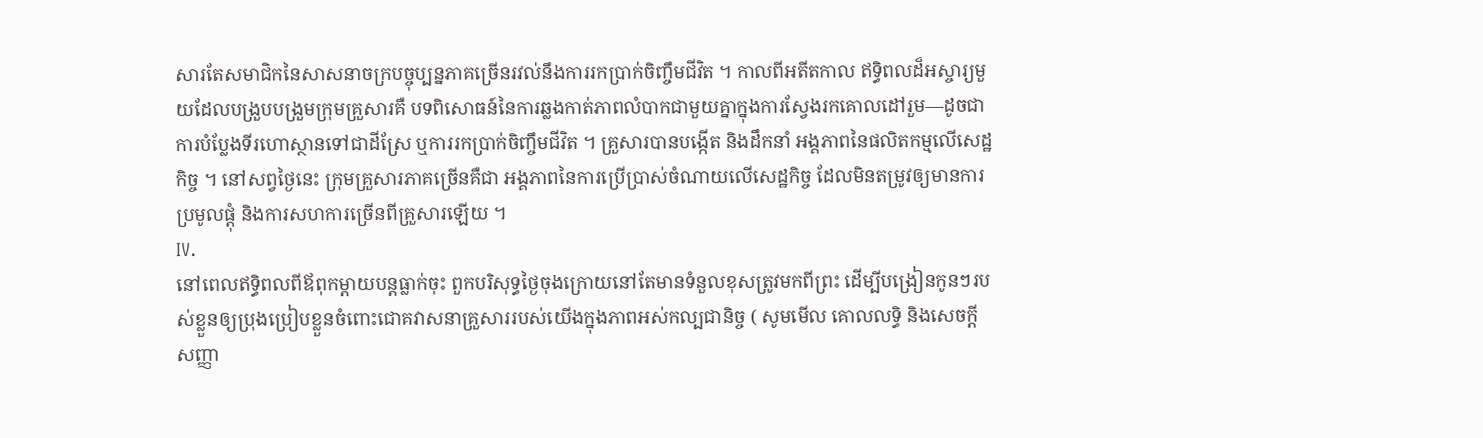សារតែសមាជិកនៃសាសនាចក្របច្ចុប្បន្នភាគច្រើនរវល់នឹងការរកប្រាក់ចិញ្ចឹមជីវិត ។ កាលពីអតីតកាល ឥទ្ធិពលដ៏អស្ចារ្យមួយដែលបង្រួបបង្រួមក្រុមគ្រួសារគឺ បទពិសោធន៍នៃការឆ្លងកាត់ភាពលំបាកជាមួយគ្នាក្នុងការស្វែងរកគោលដៅរួម—ដូចជាការបំប្លែងទីរហោស្ថានទៅជាដីស្រែ ឬការរកប្រាក់ចិញ្ចឹមជីវិត ។ គ្រួសារបានបង្កើត និងដឹកនាំ អង្គភាពនៃផលិតកម្មលើសេដ្ឋកិច្ច ។ នៅសព្វថ្ងៃនេះ ក្រុមគ្រួសារភាគច្រើនគឺជា អង្គភាពនៃការប្រើប្រាស់ចំណាយលើសេដ្ឋកិច្ច ដែលមិនតម្រូវឲ្យមានការប្រមូលផ្ដុំ និងការសហការច្រើនពីគ្រួសារឡើយ ។
IV.
នៅពេលឥទ្ធិពលពីឪពុកម្តាយបន្ដធ្លាក់ចុះ ពួកបរិសុទ្ធថ្ងៃចុងក្រោយនៅតែមានទំនួលខុសត្រូវមកពីព្រះ ដើម្បីបង្រៀនកូនៗរបស់ខ្លួនឲ្យប្រុងប្រៀបខ្លួនចំពោះជោគវាសនាគ្រួសាររបស់យើងក្នុងភាពអស់កល្បជានិច្ច ( សូមមើល គោលលទ្ធិ និងសេចក្តីសញ្ញា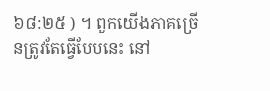៦៨:២៥ ) ។ ពួកយើងភាគច្រើនត្រូវតែធ្វើបែបនេះ នៅ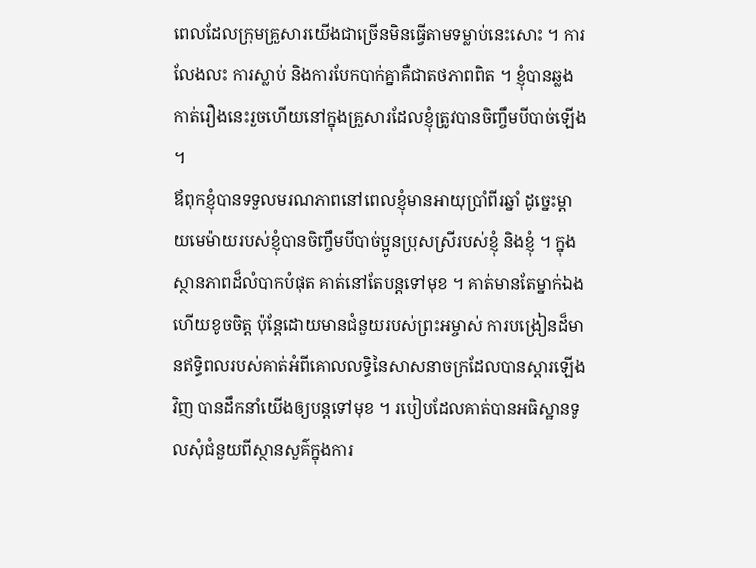ពេលដែលក្រុមគ្រួសារយើងជាច្រើនមិនធ្វើតាមទម្លាប់នេះសោះ ។ ការលែងលះ ការស្លាប់ និងការបែកបាក់គ្នាគឺជាតថភាពពិត ។ ខ្ញុំបានឆ្លងកាត់រឿងនេះរួចហើយនៅក្នុងគ្រួសារដែលខ្ញុំត្រូវបានចិញ្ចឹមបីបាច់ឡើង ។
ឪពុកខ្ញុំបានទទួលមរណភាពនៅពេលខ្ញុំមានអាយុប្រាំពីរឆ្នាំ ដូច្នេះម្ដាយមេម៉ាយរបស់ខ្ញុំបានចិញ្ចឹមបីបាច់ប្អូនប្រុសស្រីរបស់ខ្ញុំ និងខ្ញុំ ។ ក្នុងស្ថានភាពដ៏លំបាកបំផុត គាត់នៅតែបន្តទៅមុខ ។ គាត់មានតែម្នាក់ឯង ហើយខូចចិត្ត ប៉ុន្តែដោយមានជំនួយរបស់ព្រះអម្ចាស់ ការបង្រៀនដ៏មានឥទ្ធិពលរបស់គាត់អំពីគោលលទ្ធិនៃសាសនាចក្រដែលបានស្ដារឡើងវិញ បានដឹកនាំយើងឲ្យបន្ដទៅមុខ ។ របៀបដែលគាត់បានអធិស្ឋានទូលសុំជំនួយពីស្ថានសួគ៌ក្នុងការ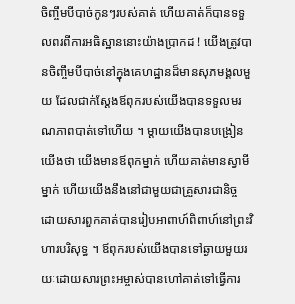ចិញ្ចឹមបីបាច់កូនៗរបស់គាត់ ហើយគាត់ក៏បានទទួលពរពីការអធិស្ឋាននោះយ៉ាងប្រាកដ ! យើងត្រូវបានចិញ្ចឹមបីបាច់នៅក្នុងគេហដ្ឋានដ៏មានសុភមង្គលមួយ ដែលជាក់ស្ដែងឪពុករបស់យើងបានទទួលមរណភាពបាត់ទៅហើយ ។ ម្ដាយយើងបានបង្រៀនយើងថា យើងមានឪពុកម្នាក់ ហើយគាត់មានស្វាមីម្នាក់ ហើយយើងនឹងនៅជាមួយជាគ្រួសារជានិច្ច ដោយសារពួកគាត់បានរៀបអាពាហ៍ពិពាហ៍នៅព្រះវិហារបរិសុទ្ធ ។ ឪពុករបស់យើងបានទៅឆ្ងាយមួយរយៈដោយសារព្រះអម្ចាស់បានហៅគាត់ទៅធ្វើការ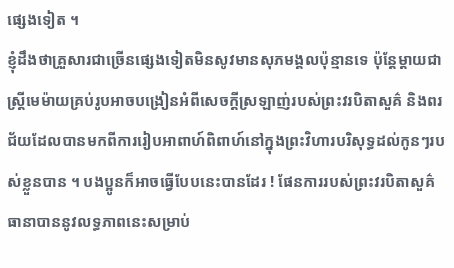ផ្សេងទៀត ។
ខ្ញុំដឹងថាគ្រួសារជាច្រើនផ្សេងទៀតមិនសូវមានសុភមង្គលប៉ុន្មានទេ ប៉ុន្តែម្តាយជាស្រ្ដីមេម៉ាយគ្រប់រូបអាចបង្រៀនអំពីសេចក្តីស្រឡាញ់របស់ព្រះវរបិតាសួគ៌ និងពរជ័យដែលបានមកពីការរៀបអាពាហ៍ពិពាហ៍នៅក្នុងព្រះវិហារបរិសុទ្ធដល់កូនៗរបស់ខ្លួនបាន ។ បងប្អូនក៏អាចធ្វើបែបនេះបានដែរ ! ផែនការរបស់ព្រះវរបិតាសួគ៌ធានាបាននូវលទ្ធភាពនេះសម្រាប់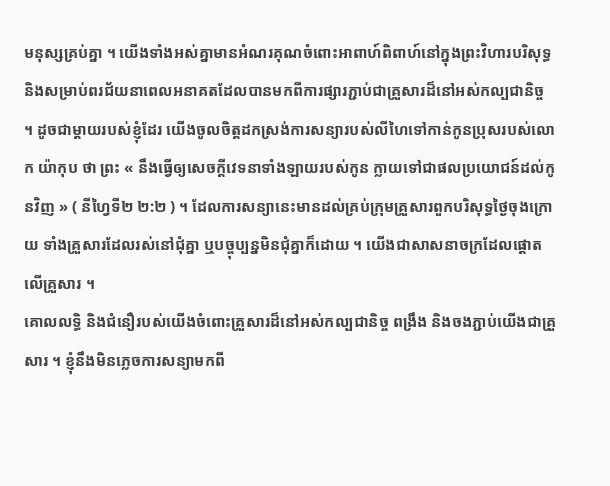មនុស្សគ្រប់គ្នា ។ យើងទាំងអស់គ្នាមានអំណរគុណចំពោះអាពាហ៍ពិពាហ៍នៅក្នុងព្រះវិហារបរិសុទ្ធ និងសម្រាប់ពរជ័យនាពេលអនាគតដែលបានមកពីការផ្សារភ្ជាប់ជាគ្រួសារដ៏នៅអស់កល្បជានិច្ច ។ ដូចជាម្តាយរបស់ខ្ញុំដែរ យើងចូលចិត្តដកស្រង់ការសន្យារបស់លីហៃទៅកាន់កូនប្រុសរបស់លោក យ៉ាកុប ថា ព្រះ « នឹងធ្វើឲ្យសេចក្ដីវេទនាទាំងឡាយរបស់កូន ក្លាយទៅជាផលប្រយោជន៍ដល់កូនវិញ » ( នីហ្វៃទី២ ២:២ ) ។ ដែលការសន្យានេះមានដល់គ្រប់ក្រុមគ្រួសារពួកបរិសុទ្ធថ្ងៃចុងក្រោយ ទាំងគ្រួសារដែលរស់នៅជុំគ្នា ឬបច្ចុប្បន្នមិនជុំគ្នាក៏ដោយ ។ យើងជាសាសនាចក្រដែលផ្តោតលើគ្រួសារ ។
គោលលទ្ធិ និងជំនឿរបស់យើងចំពោះគ្រួសារដ៏នៅអស់កល្បជានិច្ច ពង្រឹង និងចងភ្ជាប់យើងជាគ្រួសារ ។ ខ្ញុំនឹងមិនភ្លេចការសន្យាមកពី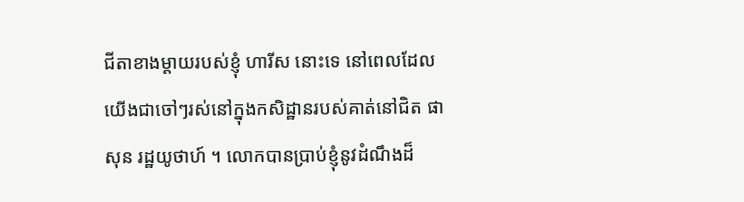ជីតាខាងម្តាយរបស់ខ្ញុំ ហារីស នោះទេ នៅពេលដែលយើងជាចៅៗរស់នៅក្នុងកសិដ្ឋានរបស់គាត់នៅជិត ផាសុន រដ្ឋយូថាហ៍ ។ លោកបានប្រាប់ខ្ញុំនូវដំណឹងដ៏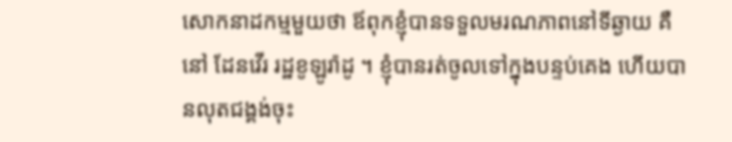សោកនាដកម្មមួយថា ឪពុកខ្ញុំបានទទួលមរណភាពនៅទីឆ្ងាយ គឺនៅ ដែនវើរ រដ្ឋខូឡូរ៉ាដូ ។ ខ្ញុំបានរត់ចូលទៅក្នុងបន្ទប់គេង ហើយបានលុតជង្គង់ចុះ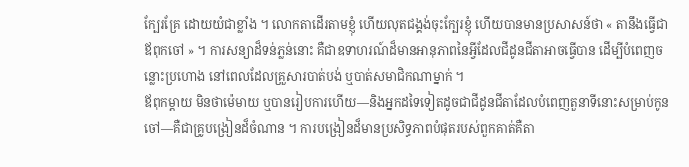ក្បែរគ្រែ ដោយយំជាខ្លាំង ។ លោកតាដើរតាមខ្ញុំ ហើយលុតជង្គង់ចុះក្បែរខ្ញុំ ហើយបានមានប្រសាសន៍ថា « តានឹងធ្វើជាឪពុកចៅ » ។ ការសន្យាដ៏ទន់ភ្លន់នោះ គឺជាឧទាហរណ៍ដ៏មានអានុភាពនៃអ្វីដែលជីដូនជីតាអាចធ្វើបាន ដើម្បីបំពេញចន្លោះប្រហោង នៅពេលដែលគ្រួសារបាត់បង់ ឬបាត់សមាជិកណាម្នាក់ ។
ឪពុកម្តាយ មិនថាម៉េមាយ ឬបានរៀបការហើយ—និងអ្នកដទៃទៀតដូចជាជីដូនជីតាដែលបំពេញតួនាទីនោះសម្រាប់កូនចៅ—គឺជាគ្រូបង្រៀនដ៏ចំណាន ។ ការបង្រៀនដ៏មានប្រសិទ្ធភាពបំផុតរបស់ពួកគាត់គឺតា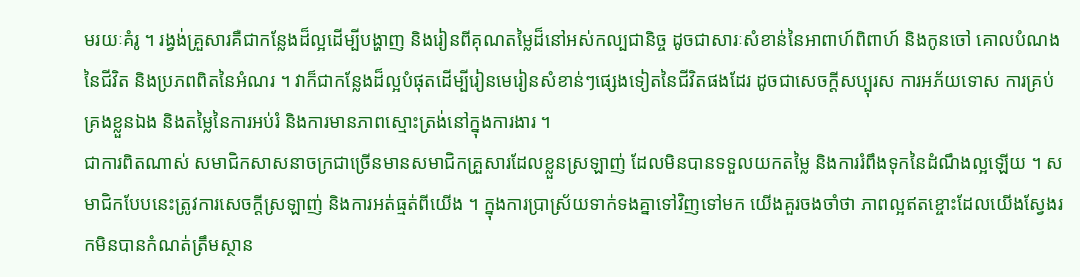មរយៈគំរូ ។ រង្វង់គ្រួសារគឺជាកន្លែងដ៏ល្អដើម្បីបង្ហាញ និងរៀនពីគុណតម្លៃដ៏នៅអស់កល្បជានិច្ច ដូចជាសារៈសំខាន់នៃអាពាហ៍ពិពាហ៍ និងកូនចៅ គោលបំណងនៃជីវិត និងប្រភពពិតនៃអំណរ ។ វាក៏ជាកន្លែងដ៏ល្អបំផុតដើម្បីរៀនមេរៀនសំខាន់ៗផ្សេងទៀតនៃជីវិតផងដែរ ដូចជាសេចក្តីសប្បុរស ការអភ័យទោស ការគ្រប់គ្រងខ្លួនឯង និងតម្លៃនៃការអប់រំ និងការមានភាពស្មោះត្រង់នៅក្នុងការងារ ។
ជាការពិតណាស់ សមាជិកសាសនាចក្រជាច្រើនមានសមាជិកគ្រួសារដែលខ្លួនស្រឡាញ់ ដែលមិនបានទទួលយកតម្លៃ និងការរំពឹងទុកនៃដំណឹងល្អឡើយ ។ សមាជិកបែបនេះត្រូវការសេចក្ដីស្រឡាញ់ និងការអត់ធ្មត់ពីយើង ។ ក្នុងការប្រាស្រ័យទាក់ទងគ្នាទៅវិញទៅមក យើងគួរចងចាំថា ភាពល្អឥតខ្ចោះដែលយើងស្វែងរកមិនបានកំណត់ត្រឹមស្ថាន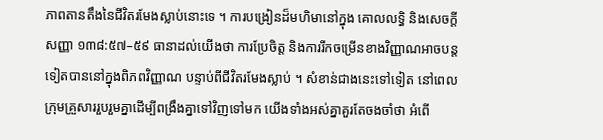ភាពតានតឹងនៃជីវិតរមែងស្លាប់នោះទេ ។ ការបង្រៀនដ៏មហិមានៅក្នុង គោលលទ្ធិ និងសេចក្តីសញ្ញា ១៣៨:៥៧–៥៩ ធានាដល់យើងថា ការប្រែចិត្ត និងការរីកចម្រើនខាងវិញ្ញាណអាចបន្តទៀតបាននៅក្នុងពិភពវិញ្ញាណ បន្ទាប់ពីជីវិតរមែងស្លាប់ ។ សំខាន់ជាងនេះទៅទៀត នៅពេលក្រុមគ្រួសាររួបរួមគ្នាដើម្បីពង្រឹងគ្នាទៅវិញទៅមក យើងទាំងអស់គ្នាគួរតែចងចាំថា អំពើ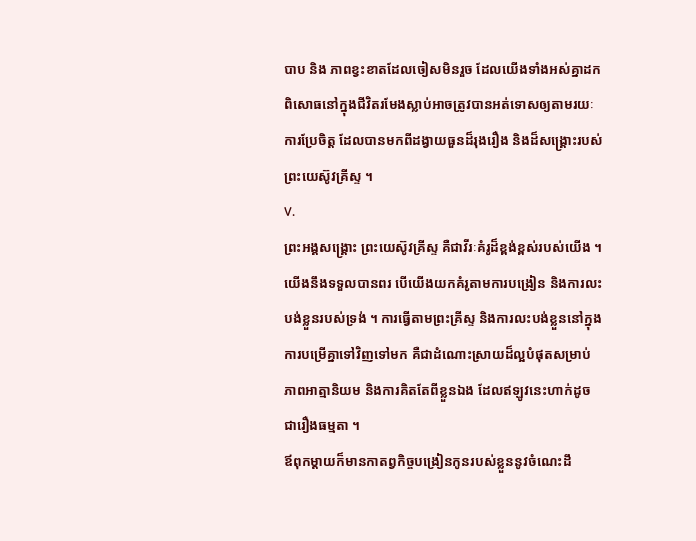បាប និង ភាពខ្វះខាតដែលចៀសមិនរួច ដែលយើងទាំងអស់គ្នាដកពិសោធនៅក្នុងជីវិតរមែងស្លាប់អាចត្រូវបានអត់ទោសឲ្យតាមរយៈការប្រែចិត្ត ដែលបានមកពីដង្វាយធួនដ៏រុងរឿង និងដ៏សង្គ្រោះរបស់ព្រះយេស៊ូវគ្រីស្ទ ។
V.
ព្រះអង្គសង្គ្រោះ ព្រះយេស៊ូវគ្រីស្ទ គឺជាវីរៈគំរូដ៏ខ្ពង់ខ្ពស់របស់យើង ។ យើងនឹងទទួលបានពរ បើយើងយកគំរូតាមការបង្រៀន និងការលះបង់ខ្លួនរបស់ទ្រង់ ។ ការធ្វើតាមព្រះគ្រីស្ទ និងការលះបង់ខ្លួននៅក្នុងការបម្រើគ្នាទៅវិញទៅមក គឺជាដំណោះស្រាយដ៏ល្អបំផុតសម្រាប់ភាពអាត្មានិយម និងការគិតតែពីខ្លួនឯង ដែលឥឡូវនេះហាក់ដូចជារឿងធម្មតា ។
ឪពុកម្ដាយក៏មានកាតព្វកិច្ចបង្រៀនកូនរបស់ខ្លួននូវចំណេះដឹ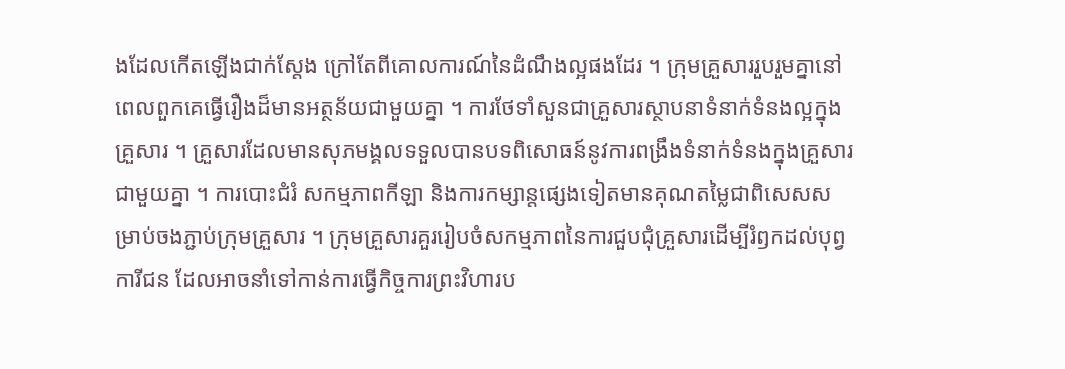ងដែលកើតឡើងជាក់ស្តែង ក្រៅតែពីគោលការណ៍នៃដំណឹងល្អផងដែរ ។ ក្រុមគ្រួសាររួបរួមគ្នានៅពេលពួកគេធ្វើរឿងដ៏មានអត្ថន័យជាមួយគ្នា ។ ការថែទាំសួនជាគ្រួសារស្ថាបនាទំនាក់ទំនងល្អក្នុងគ្រួសារ ។ គ្រួសារដែលមានសុភមង្គលទទួលបានបទពិសោធន៍នូវការពង្រឹងទំនាក់ទំនងក្នុងគ្រួសារជាមួយគ្នា ។ ការបោះជំរំ សកម្មភាពកីឡា និងការកម្សាន្តផ្សេងទៀតមានគុណតម្លៃជាពិសេសសម្រាប់ចងភ្ជាប់ក្រុមគ្រួសារ ។ ក្រុមគ្រួសារគួររៀបចំសកម្មភាពនៃការជួបជុំគ្រួសារដើម្បីរំឭកដល់បុព្វការីជន ដែលអាចនាំទៅកាន់ការធ្វើកិច្ចការព្រះវិហារប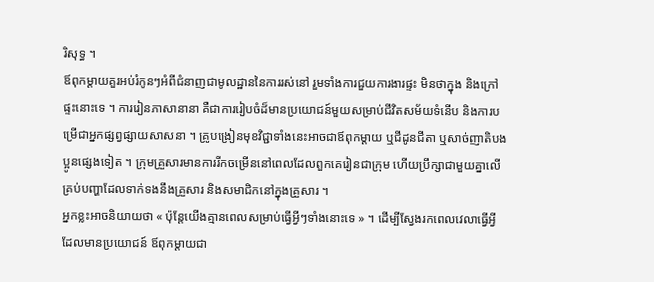រិសុទ្ធ ។
ឪពុកម្តាយគួរអប់រំកូនៗអំពីជំនាញជាមូលដ្ឋាននៃការរស់នៅ រួមទាំងការជួយការងារផ្ទះ មិនថាក្នុង និងក្រៅផ្ទះនោះទេ ។ ការរៀនភាសានានា គឺជាការរៀបចំដ៏មានប្រយោជន៍មួយសម្រាប់ជីវិតសម័យទំនើប និងការបម្រើជាអ្នកផ្សព្វផ្សាយសាសនា ។ គ្រូបង្រៀនមុខវិជ្ជាទាំងនេះអាចជាឪពុកម្តាយ ឬជីដូនជីតា ឬសាច់ញាតិបងប្អូនផ្សេងទៀត ។ ក្រុមគ្រួសារមានការរីកចម្រើននៅពេលដែលពួកគេរៀនជាក្រុម ហើយប្រឹក្សាជាមួយគ្នាលើគ្រប់បញ្ហាដែលទាក់ទងនឹងគ្រួសារ និងសមាជិកនៅក្នុងគ្រួសារ ។
អ្នកខ្លះអាចនិយាយថា « ប៉ុន្តែយើងគ្មានពេលសម្រាប់ធ្វើអ្វីៗទាំងនោះទេ » ។ ដើម្បីស្វែងរកពេលវេលាធ្វើអ្វីដែលមានប្រយោជន៍ ឪពុកម្តាយជា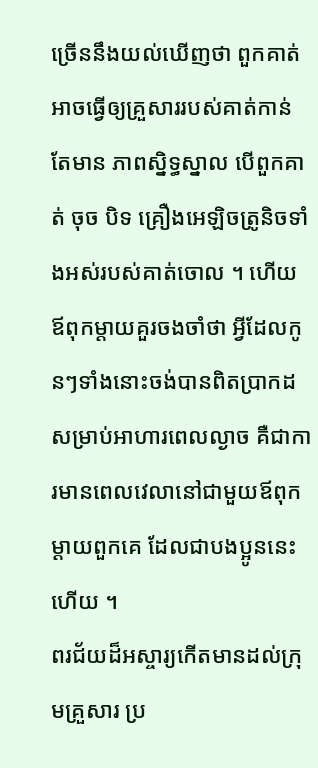ច្រើននឹងយល់ឃើញថា ពួកគាត់អាចធ្វើឲ្យគ្រួសាររបស់គាត់កាន់តែមាន ភាពស្និទ្ធស្នាល បើពួកគាត់ ចុច បិទ គ្រឿងអេឡិចត្រូនិចទាំងអស់របស់គាត់ចោល ។ ហើយ ឪពុកម្តាយគួរចងចាំថា អ្វីដែលកូនៗទាំងនោះចង់បានពិតប្រាកដសម្រាប់អាហារពេលល្ងាច គឺជាការមានពេលវេលានៅជាមួយឪពុកម្ដាយពួកគេ ដែលជាបងប្អូននេះហើយ ។
ពរជ័យដ៏អស្ចារ្យកើតមានដល់ក្រុមគ្រួសារ ប្រ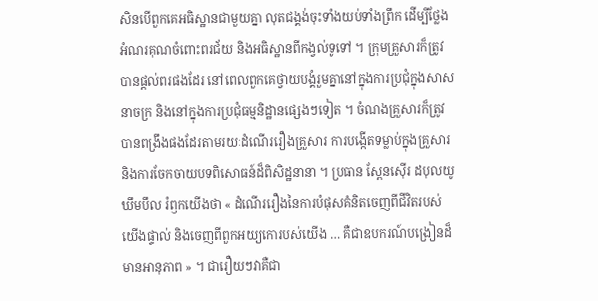សិនបើពួកគេអធិស្ឋានជាមួយគ្នា លុតជង្គង់ចុះទាំងយប់ទាំងព្រឹក ដើម្បីថ្លែងអំណរគុណចំពោះពរជ័យ និងអធិស្ឋានពីកង្វល់ទូទៅ ។ ក្រុមគ្រួសារក៏ត្រូវបានផ្ដល់ពរផងដែរ នៅពេលពួកគេថ្វាយបង្គំរួមគ្នានៅក្នុងការប្រជុំក្នុងសាសនាចក្រ និងនៅក្នុងការប្រជុំធម្មនិដ្ឋានផ្សេងៗទៀត ។ ចំណងគ្រួសារក៏ត្រូវបានពង្រឹងផងដែរតាមរយៈដំណើររឿងគ្រួសារ ការបង្កើតទម្លាប់ក្នុងគ្រួសារ និងការចែកចាយបទពិសោធន៍ដ៏ពិសិដ្ឋនានា ។ ប្រធាន ស្ពែនស៊ើរ ដបុលយូ ឃឹមបឹល រំឭកយើងថា « ដំណើររឿងនៃការបំផុសគំនិតចេញពីជីវិតរបស់យើងផ្ទាល់ និងចេញពីពួកអយ្យកោរបស់យើង … គឺជាឧបករណ៍បង្រៀនដ៏មានអានុភាព » ។ ជារឿយៗវាគឺជា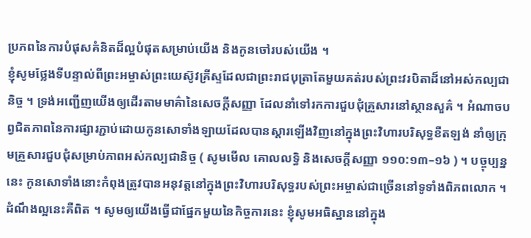ប្រភពនៃការបំផុសគំនិតដ៏ល្អបំផុតសម្រាប់យើង និងកូនចៅរបស់យើង ។
ខ្ញុំសូមថ្លែងទីបន្ទាល់ពីព្រះអម្ចាស់ព្រះយេស៊ូវគ្រីស្ទដែលជាព្រះរាជបុត្រាតែមួយគត់របស់ព្រះវរបិតាដ៏នៅអស់កល្បជានិច្ច ។ ទ្រង់អញ្ជើញយើងឲ្យដើរតាមមាគ៌ានៃសេចក្ដីសញ្ញា ដែលនាំទៅរកការជួបជុំគ្រួសារនៅស្ថានសួគ៌ ។ អំណាចបព្វជិតភាពនៃការផ្សារភ្ជាប់ដោយកូនសោទាំងឡាយដែលបានស្ដារឡើងវិញនៅក្នុងព្រះវិហារបរិសុទ្ធខឺតឡង់ នាំឲ្យក្រុមគ្រួសារជួបជុំសម្រាប់ភាពអស់កល្បជានិច្ច ( សូមមើល គោលលទ្ធិ និងសេចក្ដីសញ្ញា ១១០:១៣–១៦ ) ។ បច្ចុប្បន្ននេះ កូនសោទាំងនោះកំពុងត្រូវបានអនុវត្តនៅក្នុងព្រះវិហារបរិសុទ្ធរបស់ព្រះអម្ចាស់ជាច្រើននៅទូទាំងពិភពលោក ។ ដំណឹងល្អនេះគឺពិត ។ សូមឲ្យយើងធ្វើជាផ្នែកមួយនៃកិច្ចការនេះ ខ្ញុំសូមអធិស្ឋាននៅក្នុង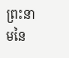ព្រះនាមនៃ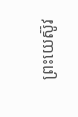ព្រះយេស៊ូវ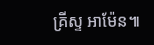គ្រីស្ទ អាម៉ែន៕